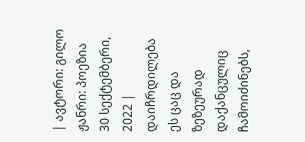| ავტორი: გილო ჟანრი: პოეზია 30 სექტემბერი, 2022 |
დაიჩრდილება ეს ცაც და ზეზეურად დაქანცულიც ჩამოიძინებს,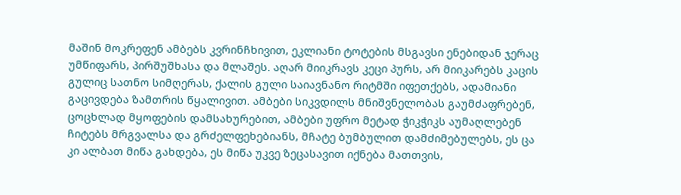მაშინ მოკრეფენ ამბებს კვრინჩხივით, ეკლიანი ტოტების მსგავსი ენებიდან ჯერაც უმწიფარს, პირშუშხასა და მლაშეს. აღარ მიიკრავს კეცი პურს, არ მიიკარებს კაცის გულიც სათნო სიმღერას, ქალის გული საიავნანო რიტმში იფეთქებს, ადამიანი გაცივდება ზამთრის წყალივით. ამბები სიკვდილს მნიშვნელობას გაუმძაფრებენ, ცოცხლად მყოფების დამსახურებით, ამბები უფრო მეტად ჭიკჭიკს აუმაღლებენ ჩიტებს მრგვალსა და გრძელფეხებიანს, მჩატე ბუმბულით დამძიმებულებს, ეს ცა კი ალბათ მიწა გახდება, ეს მიწა უკვე ზეცასავით იქნება მათთვის,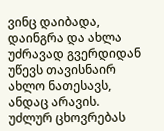ვინც დაიბადა, დაინგრა და ახლა უძრავად გვერდიდან უწევს თავისნაირ ახლო ნათესავს, ანდაც არავის. უძლურ ცხოვრებას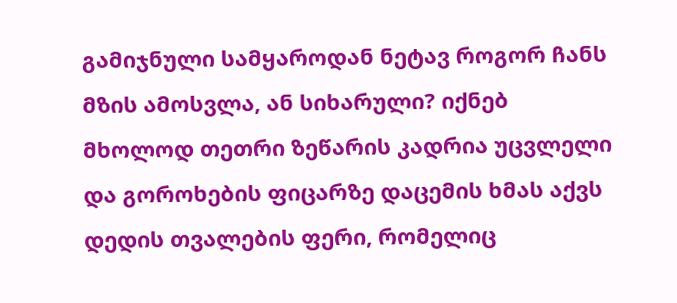გამიჯნული სამყაროდან ნეტავ როგორ ჩანს მზის ამოსვლა, ან სიხარული? იქნებ მხოლოდ თეთრი ზეწარის კადრია უცვლელი და გოროხების ფიცარზე დაცემის ხმას აქვს დედის თვალების ფერი, რომელიც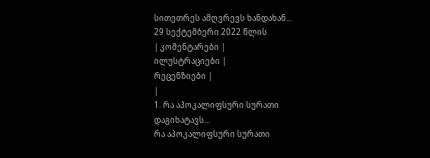სითეთრეს ამღვრევს ხანდახან...
29 სექტემბერი 2022 წლის
| კომენტარები |
ილუსტრაციები |
რეცენზიები |
|
1. რა აპოკალიფსური სურათი დაგიხატავს...
რა აპოკალიფსური სურათი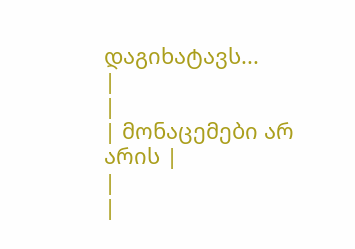დაგიხატავს...
|
|
| მონაცემები არ არის |
|
|